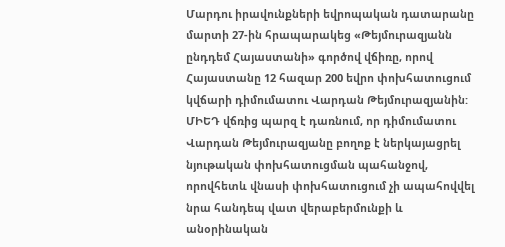Մարդու իրավունքների եվրոպական դատարանը մարտի 27-ին հրապարակեց «Թեյմուրազյանն ընդդեմ Հայաստանի» գործով վճիռը, որով Հայաստանը 12 հազար 200 եվրո փոխհատուցում կվճարի դիմումատու Վարդան Թեյմուրազյանին:
ՄԻԵԴ վճռից պարզ է դառնում, որ դիմումատու Վարդան Թեյմուրազյանը բողոք է ներկայացրել նյութական փոխհատուցման պահանջով, որովհետև վնասի փոխհատուցում չի ապահովվել նրա հանդեպ վատ վերաբերմունքի և անօրինական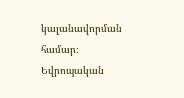կալանավորման համար։ Եվրոպական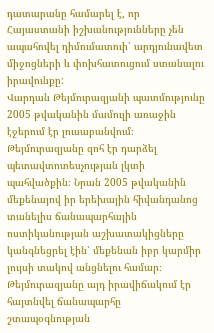դատարանը համարել է, որ Հայաստանի իշխանությունները չեն ապահովել դիմումատուի՝ արդյունավետ միջոցների և փոխհատուցում ստանալու իրավունքը:
Վարդան Թեյմուրազյանի պատմությունը 2005 թվականին մամուլի առաջին էջերում էր լուսաբանվում։ Թեյմուրազյանը զոհ էր դարձել պետավտոտեսչության լկտի պահվածքին։ Նրան 2005 թվականին մեքենայով իր երեխային հիվանդանոց տանելիս ճանապարհային ոստիկանության աշխատակիցները կանգնեցրել էին՝ մեքենան իբր կարմիր լույսի տակով անցնելու համար։ Թեյմուրազյանը այդ իրավիճակում էր հայտնվել ճանապարհը շտապօգնության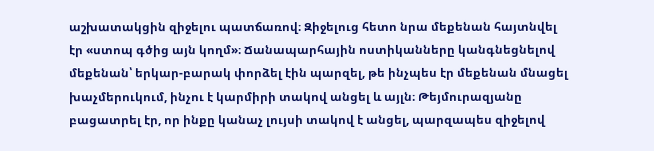աշխատակցին զիջելու պատճառով։ Զիջելուց հետո նրա մեքենան հայտնվել էր «ստոպ գծից այն կողմ»։ Ճանապարհային ոստիկանները կանգնեցնելով մեքենան՝ երկար-բարակ փորձել էին պարզել, թե ինչպես էր մեքենան մնացել խաչմերուկում, ինչու է կարմիրի տակով անցել և այլն։ Թեյմուրազյանը բացատրել էր, որ ինքը կանաչ լույսի տակով է անցել, պարզապես զիջելով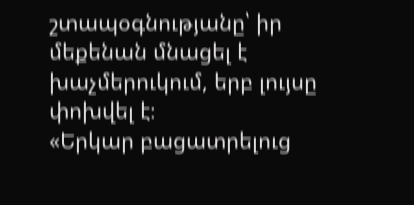շտապօգնությանը՝ իր մեքենան մնացել է խաչմերուկում, երբ լույսը փոխվել է։
«Երկար բացատրելուց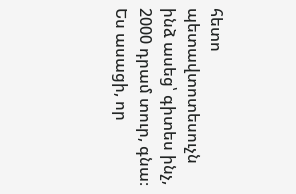հետո պետավտոտեսուչն ինձ ասեց՝ գիտես ինչ, 2000 դրամ տուր, գնա։ Ես ասացի, որ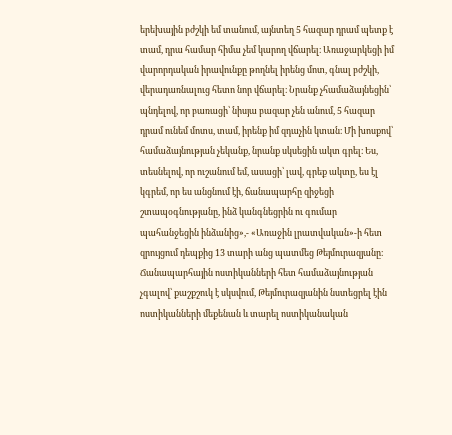երեխային բժշկի եմ տանում, այնտեղ 5 հազար դրամ պետք է տամ, դրա համար հիմա չեմ կարող վճարել։ Առաջարկեցի իմ վարորդական իրավունքը թողնել իրենց մոտ, գնալ բժշկի, վերադառնալուց հետո նոր վճարել։ Նրանք չհամաձայնեցին՝ պնդելով, որ բառացի՝ նիսյա բազար չեն անում, 5 հազար դրամ ունեմ մոտս, տամ, իրենք իմ զդաչին կտան։ Մի խոսքով՝ համաձայնության չեկանք, նրանք սկսեցին ակտ գրել։ Ես, տեսնելով, որ ուշանում եմ, ասացի՝ լավ, գրեք ակտը, ես էլ կգրեմ, որ ես անցնում էի, ճանապարհը զիջեցի շտապօգնությանը, ինձ կանգնեցրին ու գումար պահանջեցին ինձանից»,- «Առաջին լրատվական»-ի հետ զրույցում դեպքից 13 տարի անց պատմեց Թեյմուրազյանը։
Ճանապարհային ոստիկանների հետ համաձայնության չգալով՝ քաշքշուկ է սկսվում, Թեյմուրազյանին նստեցրել էին ոստիկանների մեքենան և տարել ոստիկանական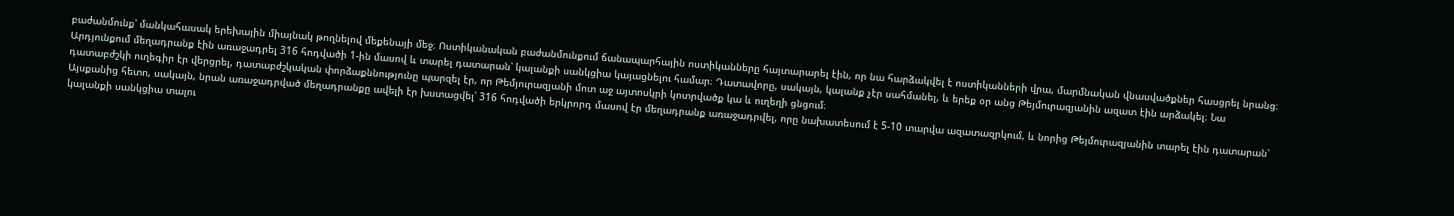բաժանմունք՝ մանկահասակ երեխային միայնակ թողնելով մեքենայի մեջ։ Ոստիկանական բաժանմունքում ճանապարհային ոստիկանները հայտարարել էին, որ նա հարձակվել է ոստիկանների վրա, մարմնական վնասվածքներ հասցրել նրանց։ Արդյունքում մեղադրանք էին առաջադրել 316 հոդվածի 1-ին մասով և տարել դատարան՝ կալանքի սանկցիա կայացնելու համար։ Դատավորը, սակայն, կալանք չէր սահմանել, և երեք օր անց Թեյմուրազյանին ազատ էին արձակել։ Նա դատաբժշկի ուղեգիր էր վերցրել, դատաբժշկական փորձաքննությունը պարզել էր, որ Թեմյուրազյանի մոտ աջ այտոսկրի կոտրվածք կա և ուղեղի ցնցում։
Այսքանից հետո, սակայն, նրան առաջադրված մեղադրանքը ավելի էր խստացվել՝ 316 հոդվածի երկրորդ մասով էր մեղադրանք առաջադրվել, որը նախատեսում է 5-10 տարվա ազատազրկում, և նորից Թեյմուրազյանին տարել էին դատարան՝ կալանքի սանկցիա տալու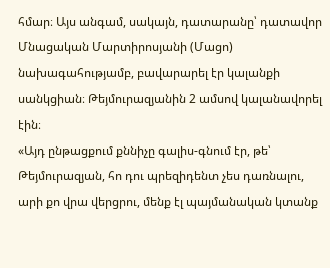հմար։ Այս անգամ, սակայն, դատարանը՝ դատավոր Մնացական Մարտիրոսյանի (Մացո) նախագահությամբ, բավարարել էր կալանքի սանկցիան։ Թեյմուրազյանին 2 ամսով կալանավորել էին։
«Այդ ընթացքում քննիչը գալիս-գնում էր, թե՝ Թեյմուրազյան, հո դու պրեզիդենտ չես դառնալու, արի քո վրա վերցրու, մենք էլ պայմանական կտանք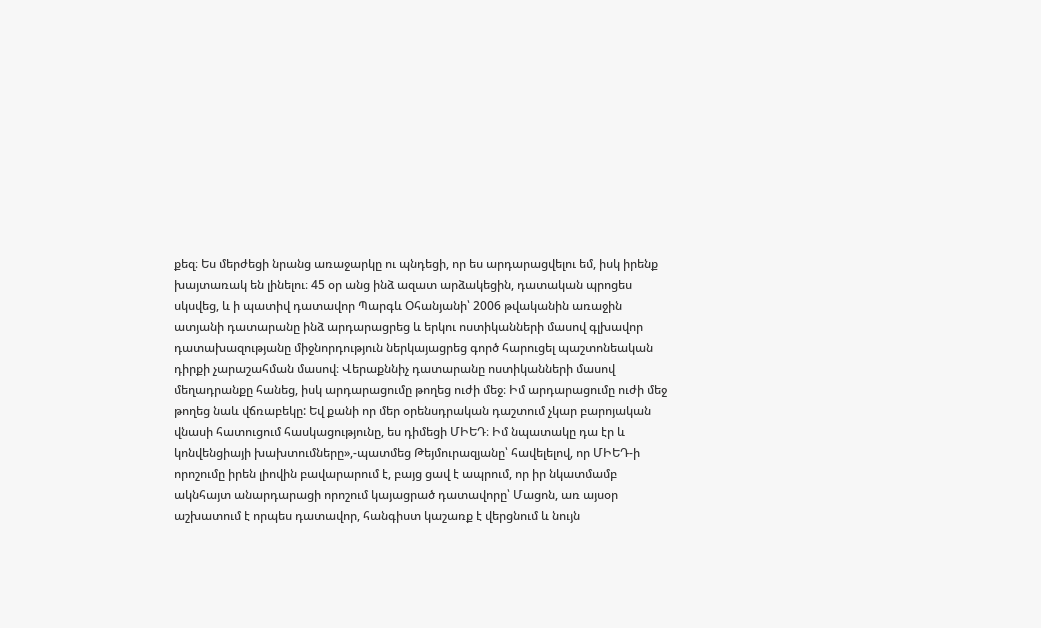քեզ։ Ես մերժեցի նրանց առաջարկը ու պնդեցի, որ ես արդարացվելու եմ, իսկ իրենք խայտառակ են լինելու։ 45 օր անց ինձ ազատ արձակեցին, դատական պրոցես սկսվեց, և ի պատիվ դատավոր Պարգև Օհանյանի՝ 2006 թվականին առաջին ատյանի դատարանը ինձ արդարացրեց և երկու ոստիկանների մասով գլխավոր դատախազությանը միջնորդություն ներկայացրեց գործ հարուցել պաշտոնեական դիրքի չարաշահման մասով։ Վերաքննիչ դատարանը ոստիկանների մասով մեղադրանքը հանեց, իսկ արդարացումը թողեց ուժի մեջ։ Իմ արդարացումը ուժի մեջ թողեց նաև վճռաբեկը: Եվ քանի որ մեր օրենսդրական դաշտում չկար բարոյական վնասի հատուցում հասկացությունը, ես դիմեցի ՄԻԵԴ։ Իմ նպատակը դա էր և կոնվենցիայի խախտումները»,-պատմեց Թեյմուրազյանը՝ հավելելով, որ ՄԻԵԴ-ի որոշումը իրեն լիովին բավարարում է, բայց ցավ է ապրում, որ իր նկատմամբ ակնհայտ անարդարացի որոշում կայացրած դատավորը՝ Մացոն, առ այսօր աշխատում է որպես դատավոր, հանգիստ կաշառք է վերցնում և նույն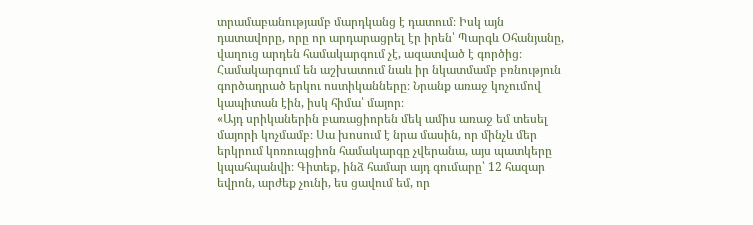տրամաբանությամբ մարդկանց է դատում։ Իսկ այն դատավորը, որը որ արդարացրել էր իրեն՝ Պարգև Օհանյանը, վաղուց արդեն համակարգում չէ, ազատված է գործից։ Համակարգում են աշխատում նաև իր նկատմամբ բռնություն գործադրած երկու ոստիկանները։ Նրանք առաջ կոչումով կապիտան էին, իսկ հիմա՝ մայոր։
«Այդ սրիկաներին բառացիորեն մեկ ամիս առաջ եմ տեսել մայորի կոչմամբ։ Սա խոսում է նրա մասին, որ մինչև մեր երկրում կոռուպցիոն համակարգը չվերանա, այս պատկերը կպահպանվի։ Գիտեք, ինձ համար այդ գումարը՝ 12 հազար եվրոն, արժեք չունի, ես ցավում եմ, որ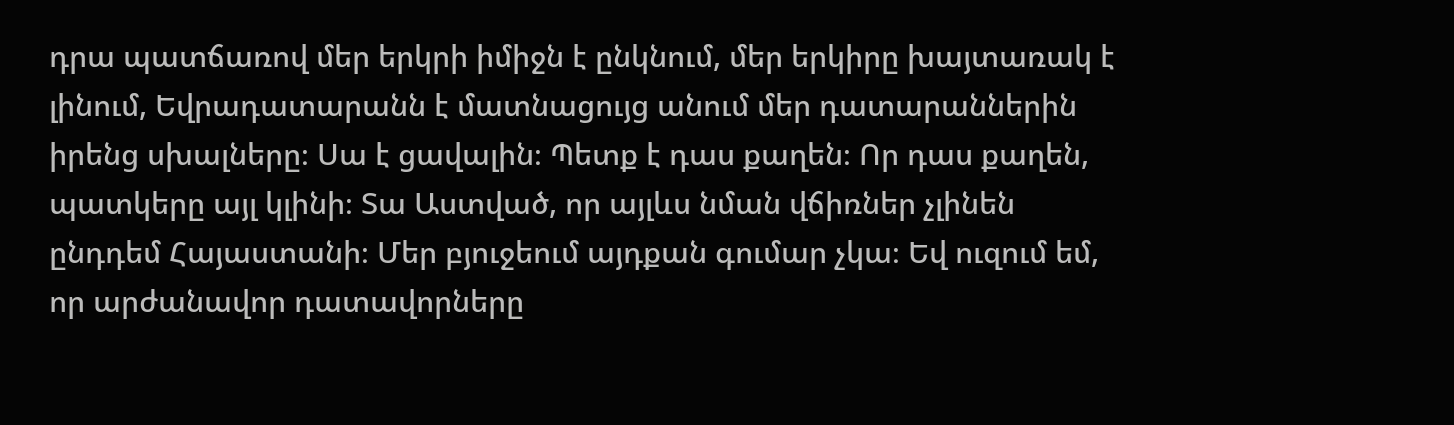դրա պատճառով մեր երկրի իմիջն է ընկնում, մեր երկիրը խայտառակ է լինում, Եվրադատարանն է մատնացույց անում մեր դատարաններին իրենց սխալները։ Սա է ցավալին։ Պետք է դաս քաղեն։ Որ դաս քաղեն, պատկերը այլ կլինի։ Տա Աստված, որ այլևս նման վճիռներ չլինեն ընդդեմ Հայաստանի։ Մեր բյուջեում այդքան գումար չկա։ Եվ ուզում եմ, որ արժանավոր դատավորները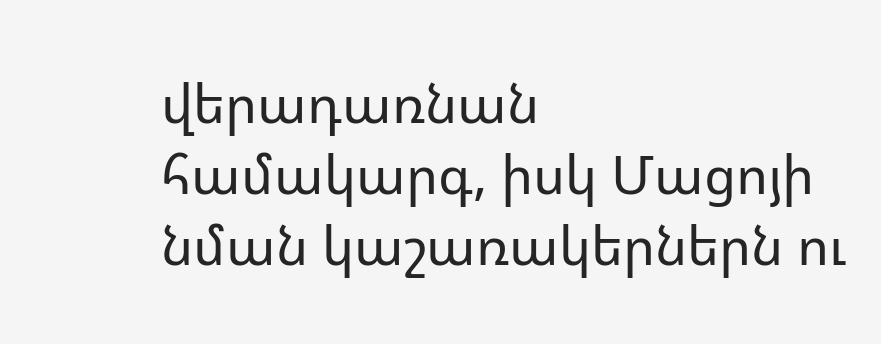վերադառնան համակարգ, իսկ Մացոյի նման կաշառակերներն ու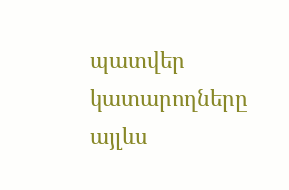պատվեր կատարողները այլևս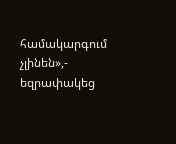համակարգում չլինեն»,- եզրափակեց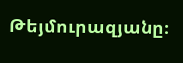Թեյմուրազյանը։